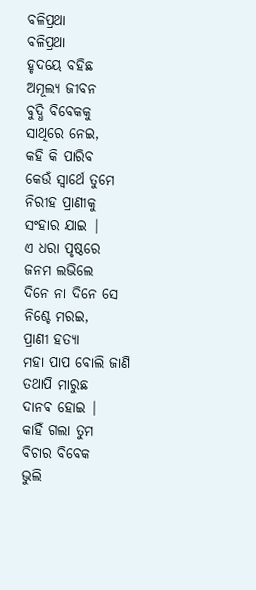ବଳିପ୍ରଥା
ବଳିପ୍ରଥା
ହୃଦୟେ ବହିଛ
ଅମୂଲ୍ୟ ଜୀବନ
ବୁଦ୍ଧି ବିବେକକୁ
ସାଥିରେ ନେଇ,
କହି କି ପାରିବ
କେଉଁ ସ୍ଵାର୍ଥେ ତୁମେ
ନିରୀହ ପ୍ରାଣୀକୁ
ସଂହାର ଯାଇ |
ଏ ଧରା ପୃଷ୍ଠରେ
ଜନମ ଲଭିଲେ
ଦିନେ ନା ଦିନେ ସେ
ନିଶ୍ଚେ ମରଇ,
ପ୍ରାଣୀ ହତ୍ୟା
ମହା ପାପ ବୋଲି ଜାଣି
ତଥାପି ମାରୁଛ
ଦାନଵ ହୋଇ |
କାହିଁ ଗଲା ତୁମ
ବିଚାର ବିବେକ
ଭୁଲି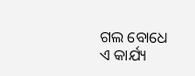ଗଲ ବୋଧେ
ଏ କାର୍ଯ୍ୟ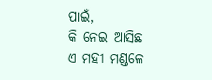ପାଇଁ,
କି ନେଇ ଆସିଛ
ଏ ମହୀ ମଣ୍ଡଳେ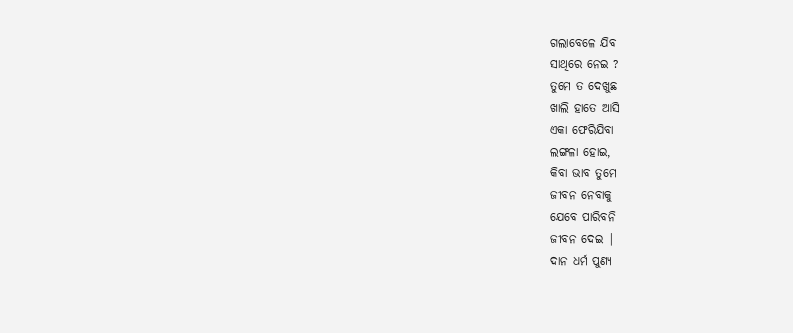ଗଲାବେଳେ ଯିବ
ସାଥିରେ ନେଇ ?
ତୁମେ ତ ଦେଖୁଛ
ଖାଲି ହାତେ ଆସି
ଏକା ଫେରିଯିବା
ଲଙ୍ଗଳା ହୋଇ,
କିବା ଭାବ ତୁମେ
ଜୀବନ ନେବାକୁ
ଯେବେ ପାରିବନି
ଜୀବନ ଦେଇ |
ଦାନ ଧର୍ମ ପୁଣ୍ୟ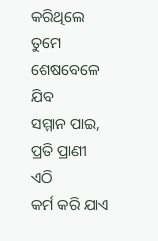କରିଥିଲେ ତୁମେ
ଶେଷବେଳେ ଯିବ
ସମ୍ମାନ ପାଇ,
ପ୍ରତି ପ୍ରାଣୀ ଏଠି
କର୍ମ କରି ଯାଏ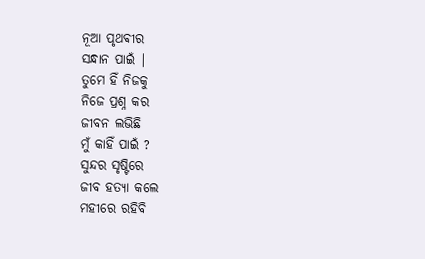ନୂଆ ପୃଥଵୀର
ସନ୍ଧାନ ପାଇଁ |
ତୁମେ ହିଁ ନିଜକୁ
ନିଜେ ପ୍ରଶ୍ନ କର
ଜୀବନ ଲଭିଛି
ମୁଁ କାହିଁ ପାଇଁ ?
ସୁନ୍ଦର ସୃଷ୍ଟିରେ
ଜୀବ ହତ୍ୟା କଲେ
ମହୀରେ ରହିବି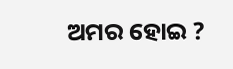ଅମର ହୋଇ ?